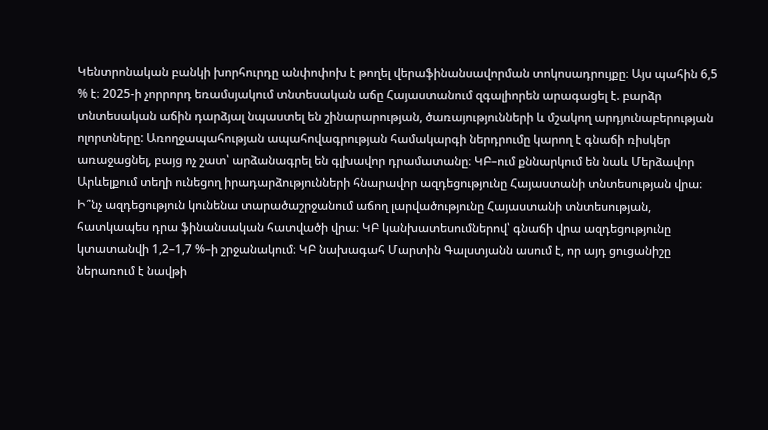Կենտրոնական բանկի խորհուրդը անփոփոխ է թողել վերաֆինանսավորման տոկոսադրույքը։ Այս պահին 6,5 % է։ 2025-ի չորրորդ եռամսյակում տնտեսական աճը Հայաստանում զգալիորեն արագացել է. բարձր տնտեսական աճին դարձյալ նպաստել են շինարարության, ծառայությունների և մշակող արդյունաբերության ոլորտները: Առողջապահության ապահովագրության համակարգի ներդրումը կարող է գնաճի ռիսկեր առաջացնել, բայց ոչ շատ՝ արձանագրել են գլխավոր դրամատանը։ ԿԲ–ում քննարկում են նաև Մերձավոր Արևելքում տեղի ունեցող իրադարձությունների հնարավոր ազդեցությունը Հայաստանի տնտեսության վրա։
Ի՞նչ ազդեցություն կունենա տարածաշրջանում աճող լարվածությունը Հայաստանի տնտեսության, հատկապես դրա ֆինանսական հատվածի վրա։ ԿԲ կանխատեսումներով՝ գնաճի վրա ազդեցությունը կտատանվի 1,2–1,7 %–ի շրջանակում։ ԿԲ նախագահ Մարտին Գալստյանն ասում է, որ այդ ցուցանիշը ներառում է նավթի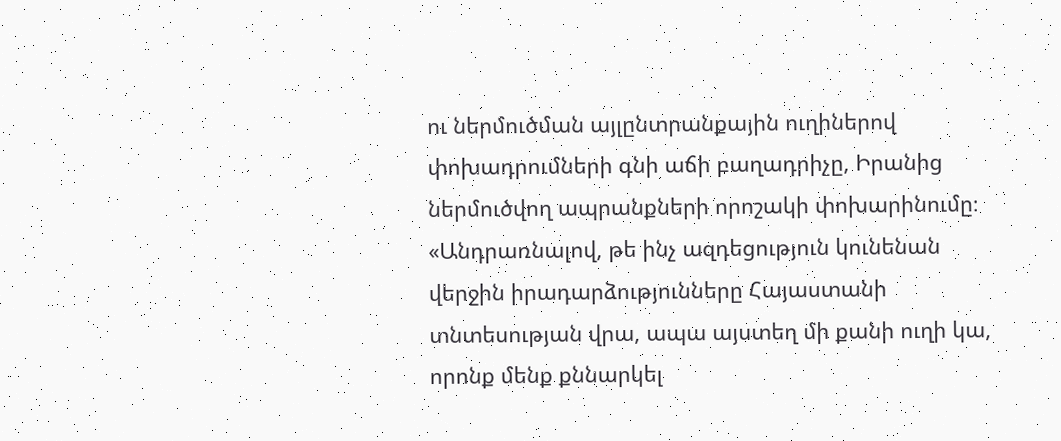ու ներմուծման այլընտրանքային ուղիներով փոխադրումների գնի աճի բաղադրիչը, Իրանից ներմուծվող ապրանքների որոշակի փոխարինումը։
«Անդրառնալով, թե ինչ ազդեցություն կունենան վերջին իրադարձությունները Հայաստանի տնտեսության վրա, ապա այստեղ մի քանի ուղի կա, որոնք մենք քննարկել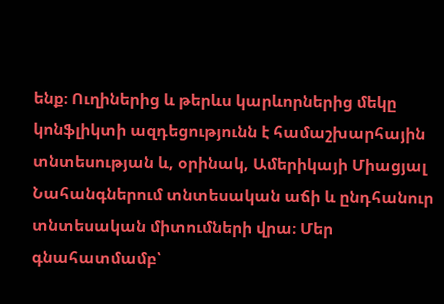ենք։ Ուղիներից և թերևս կարևորներից մեկը կոնֆլիկտի ազդեցությունն է համաշխարհային տնտեսության և, օրինակ, Ամերիկայի Միացյալ Նահանգներում տնտեսական աճի և ընդհանուր տնտեսական միտումների վրա։ Մեր գնահատմամբ՝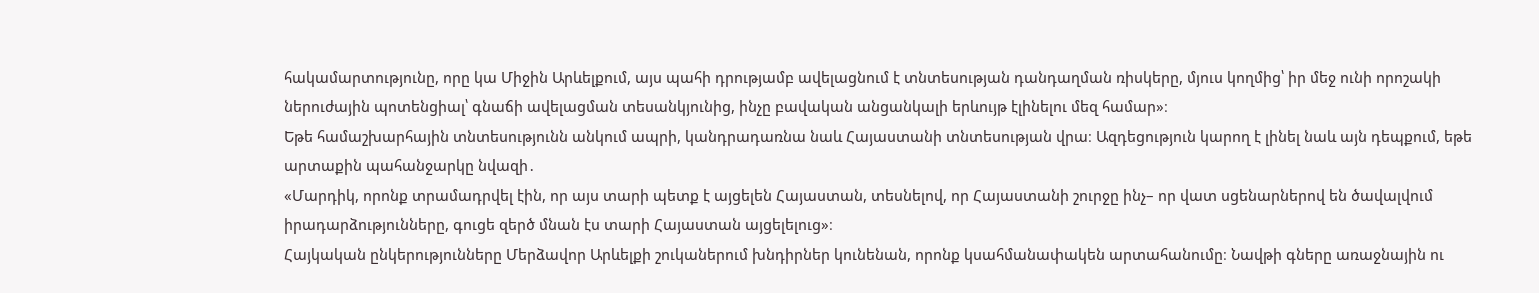հակամարտությունը, որը կա Միջին Արևելքում, այս պահի դրությամբ ավելացնում է տնտեսության դանդաղման ռիսկերը, մյուս կողմից՝ իր մեջ ունի որոշակի ներուժային պոտենցիալ՝ գնաճի ավելացման տեսանկյունից, ինչը բավական անցանկալի երևույթ էլինելու մեզ համար»։
Եթե համաշխարհային տնտեսությունն անկում ապրի, կանդրադառնա նաև Հայաստանի տնտեսության վրա։ Ազդեցություն կարող է լինել նաև այն դեպքում, եթե արտաքին պահանջարկը նվազի․
«Մարդիկ, որոնք տրամադրվել էին, որ այս տարի պետք է այցելեն Հայաստան, տեսնելով, որ Հայաստանի շուրջը ինչ– որ վատ սցենարներով են ծավալվում իրադարձությունները, գուցե զերծ մնան էս տարի Հայաստան այցելելուց»։
Հայկական ընկերությունները Մերձավոր Արևելքի շուկաներում խնդիրներ կունենան, որոնք կսահմանափակեն արտահանումը։ Նավթի գները առաջնային ու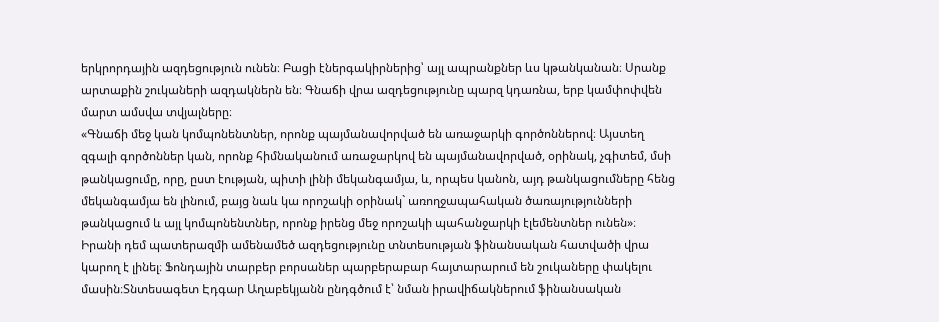երկրորդային ազդեցություն ունեն։ Բացի էներգակիրներից՝ այլ ապրանքներ ևս կթանկանան։ Սրանք արտաքին շուկաների ազդակներն են։ Գնաճի վրա ազդեցությունը պարզ կդառնա, երբ կամփոփվեն մարտ ամսվա տվյալները։
«Գնաճի մեջ կան կոմպոնենտներ, որոնք պայմանավորված են առաջարկի գործոններով։ Այստեղ զգալի գործոններ կան, որոնք հիմնականում առաջարկով են պայմանավորված, օրինակ, չգիտեմ, մսի թանկացումը, որը, ըստ էության, պիտի լինի մեկանգամյա, և, որպես կանոն, այդ թանկացումները հենց մեկանգամյա են լինում, բայց նաև կա որոշակի օրինակ` առողջապահական ծառայությունների թանկացում և այլ կոմպոնենտներ, որոնք իրենց մեջ որոշակի պահանջարկի էլեմենտներ ունեն»։
Իրանի դեմ պատերազմի ամենամեծ ազդեցությունը տնտեսության ֆինանսական հատվածի վրա կարող է լինել։ Ֆոնդային տարբեր բորսաներ պարբերաբար հայտարարում են շուկաները փակելու մասին։Տնտեսագետ Էդգար Աղաբեկյանն ընդգծում է՝ նման իրավիճակներում ֆինանսական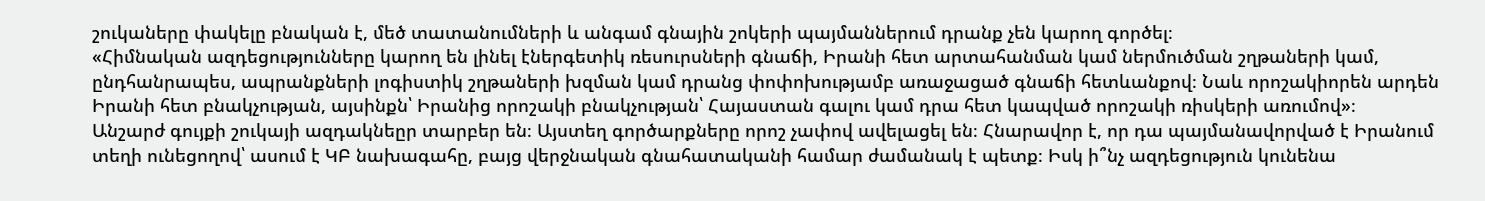շուկաները փակելը բնական է, մեծ տատանումների և անգամ գնային շոկերի պայմաններում դրանք չեն կարող գործել։
«Հիմնական ազդեցությունները կարող են լինել էներգետիկ ռեսուրսների գնաճի, Իրանի հետ արտահանման կամ ներմուծման շղթաների կամ, ընդհանրապես, ապրանքների լոգիստիկ շղթաների խզման կամ դրանց փոփոխությամբ առաջացած գնաճի հետևանքով։ Նաև որոշակիորեն արդեն Իրանի հետ բնակչության, այսինքն՝ Իրանից որոշակի բնակչության՝ Հայաստան գալու կամ դրա հետ կապված որոշակի ռիսկերի առումով»։
Անշարժ գույքի շուկայի ազդակնեըր տարբեր են։ Այստեղ գործարքները որոշ չափով ավելացել են։ Հնարավոր է, որ դա պայմանավորված է Իրանում տեղի ունեցողով՝ ասում է ԿԲ նախագահը, բայց վերջնական գնահատականի համար ժամանակ է պետք։ Իսկ ի՞նչ ազդեցություն կունենա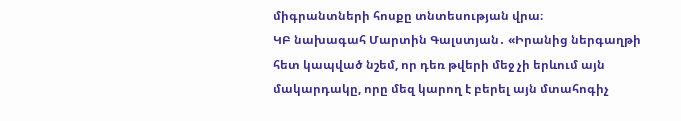միգրանտների հոսքը տնտեսության վրա։
ԿԲ նախագահ Մարտին Գալստյան․ «Իրանից ներգաղթի հետ կապված նշեմ, որ դեռ թվերի մեջ չի երևում այն մակարդակը, որը մեզ կարող է բերել այն մտահոգիչ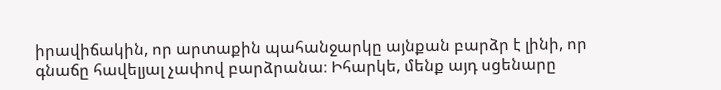իրավիճակին, որ արտաքին պահանջարկը այնքան բարձր է լինի, որ գնաճը հավելյալ չափով բարձրանա։ Իհարկե, մենք այդ սցենարը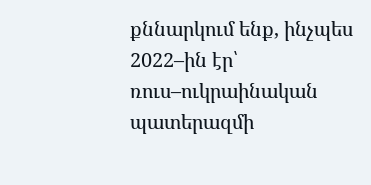քննարկում ենք, ինչպես 2022–ին էր՝ ռուս–ուկրաինական պատերազմի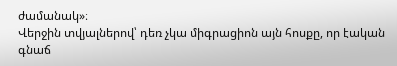ժամանակ»։
Վերջին տվյալներով՝ դեռ չկա միգրացիոն այն հոսքը, որ էական գնաճ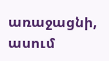առաջացնի, ասում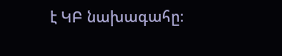է ԿԲ նախագահը։